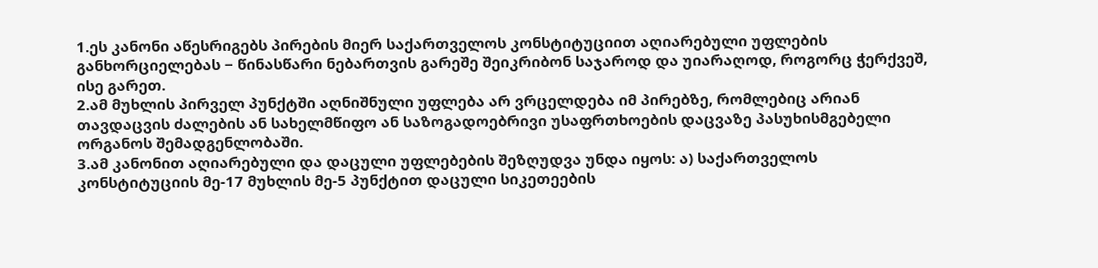1.ეს კანონი აწესრიგებს პირების მიერ საქართველოს კონსტიტუციით აღიარებული უფლების განხორციელებას − წინასწარი ნებართვის გარეშე შეიკრიბონ საჯაროდ და უიარაღოდ, როგორც ჭერქვეშ, ისე გარეთ.
2.ამ მუხლის პირველ პუნქტში აღნიშნული უფლება არ ვრცელდება იმ პირებზე, რომლებიც არიან თავდაცვის ძალების ან სახელმწიფო ან საზოგადოებრივი უსაფრთხოების დაცვაზე პასუხისმგებელი ორგანოს შემადგენლობაში.
3.ამ კანონით აღიარებული და დაცული უფლებების შეზღუდვა უნდა იყოს: ა) საქართველოს კონსტიტუციის მე-17 მუხლის მე-5 პუნქტით დაცული სიკეთეების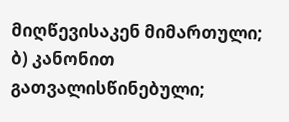მიღწევისაკენ მიმართული; ბ) კანონით გათვალისწინებული;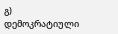გ) დემოკრატიული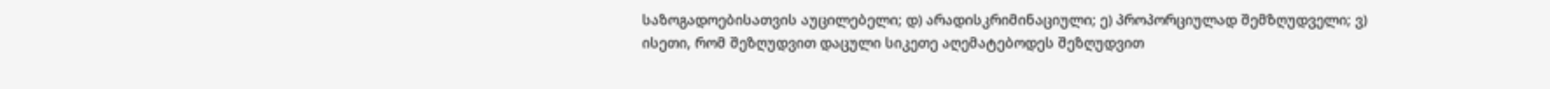საზოგადოებისათვის აუცილებელი; დ) არადისკრიმინაციული; ე) პროპორციულად შემზღუდველი; ვ) ისეთი, რომ შეზღუდვით დაცული სიკეთე აღემატებოდეს შეზღუდვით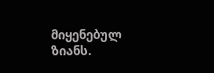მიყენებულ ზიანს.